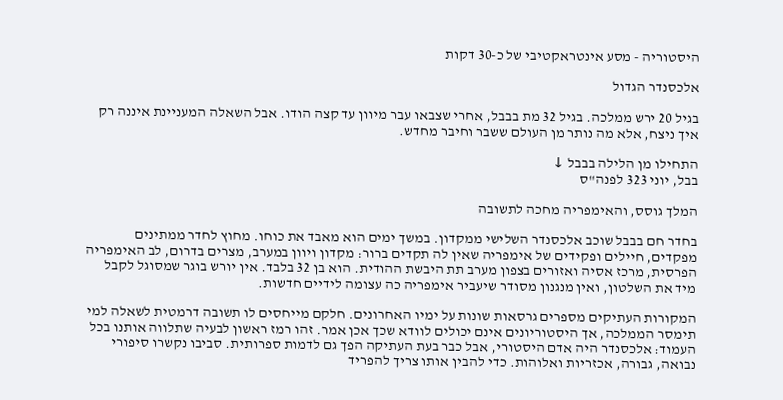היסטוריה - מסע אינטראקטיבי של כ-30 דקות

אלכסנדר הגדול

בגיל 20 ירש ממלכה. בגיל 32 מת בבבל, אחרי שצבאו עבר מיוון עד קצה הודו. אבל השאלה המעניינת איננה רק איך ניצח, אלא מה נותר מן העולם ששבר וחיבר מחדש.

התחילו מן הלילה בבבל ↓
בבל, יוני 323 לפנה"ס

המלך גוסס, והאימפריה מחכה לתשובה

בחדר חם בבבל שוכב אלכסנדר השלישי ממקדון. במשך ימים הוא מאבד את כוחו. מחוץ לחדר ממתינים מפקדים, חיילים ופקידים של אימפריה שאין לה תקדים ברור: מקדון ויוון במערב, מצרים בדרום, לב האימפריה הפרסית, מרכז אסיה ואזורים בצפון מערב תת היבשת ההודית. הוא בן 32 בלבד. אין יורש בוגר שמסוגל לקבל מיד את השלטון, ואין מנגנון מסודר שיעביר אימפריה כה עצומה לידיים חדשות.

המקורות העתיקים מספרים גרסאות שונות על ימיו האחרונים. חלקם מייחסים לו תשובה דרמטית לשאלה למי תימסר הממלכה, אך היסטוריונים אינם יכולים לוודא שכך אכן אמר. זהו רמז ראשון לבעיה שתלווה אותנו בכל העמוד: אלכסנדר היה אדם היסטורי, אבל כבר בעת העתיקה הפך גם לדמות ספרותית. סביבו נקשרו סיפורי נבואה, גבורה, אכזריות ואלוהות. כדי להבין אותו צריך להפריד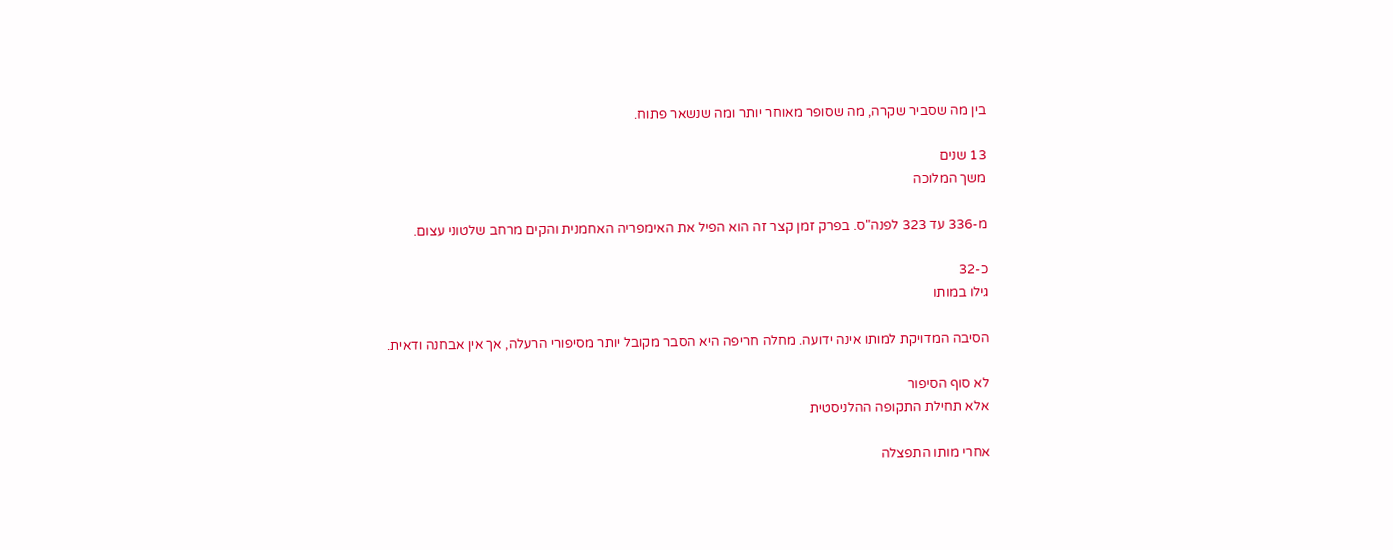בין מה שסביר שקרה, מה שסופר מאוחר יותר ומה שנשאר פתוח.

13 שנים
משך המלוכה

מ-336 עד 323 לפנה"ס. בפרק זמן קצר זה הוא הפיל את האימפריה האחמנית והקים מרחב שלטוני עצום.

כ-32
גילו במותו

הסיבה המדויקת למותו אינה ידועה. מחלה חריפה היא הסבר מקובל יותר מסיפורי הרעלה, אך אין אבחנה ודאית.

לא סוף הסיפור
אלא תחילת התקופה ההלניסטית

אחרי מותו התפצלה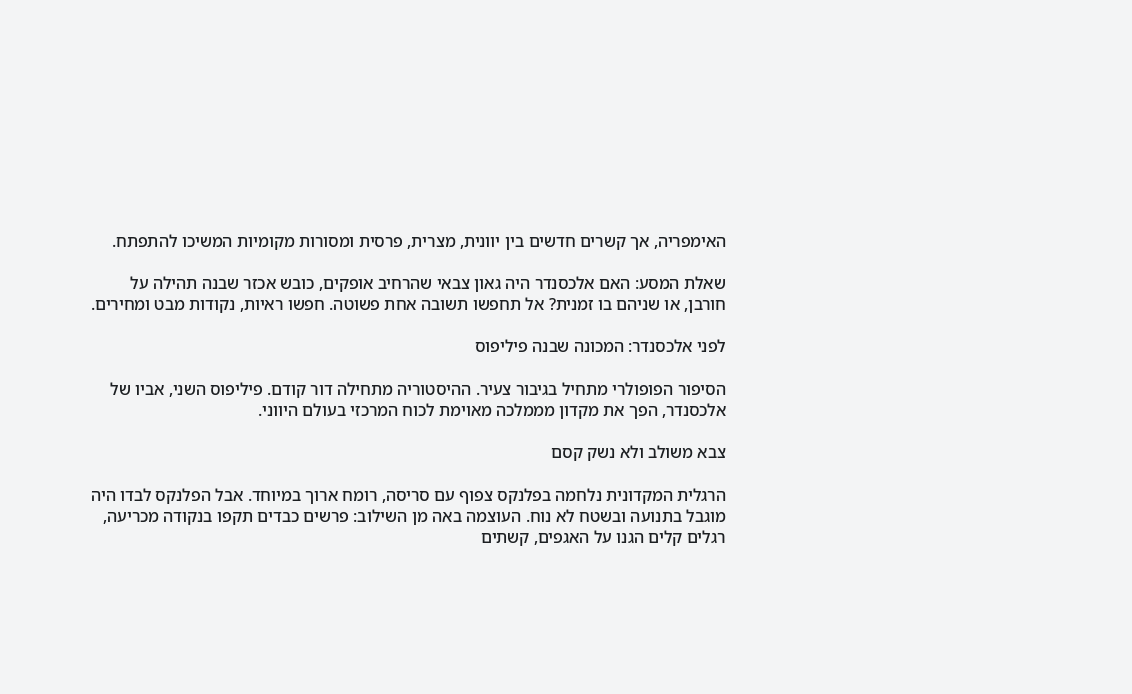האימפריה, אך קשרים חדשים בין יוונית, מצרית, פרסית ומסורות מקומיות המשיכו להתפתח.

שאלת המסע: האם אלכסנדר היה גאון צבאי שהרחיב אופקים, כובש אכזר שבנה תהילה על חורבן, או שניהם בו זמנית? אל תחפשו תשובה אחת פשוטה. חפשו ראיות, נקודות מבט ומחירים.

לפני אלכסנדר: המכונה שבנה פיליפוס

הסיפור הפופולרי מתחיל בגיבור צעיר. ההיסטוריה מתחילה דור קודם. פיליפוס השני, אביו של אלכסנדר, הפך את מקדון מממלכה מאוימת לכוח המרכזי בעולם היווני.

צבא משולב ולא נשק קסם

הרגלית המקדונית נלחמה בפלנקס צפוף עם סריסה, רומח ארוך במיוחד. אבל הפלנקס לבדו היה מוגבל בתנועה ובשטח לא נוח. העוצמה באה מן השילוב: פרשים כבדים תקפו בנקודה מכריעה, רגלים קלים הגנו על האגפים, קשתים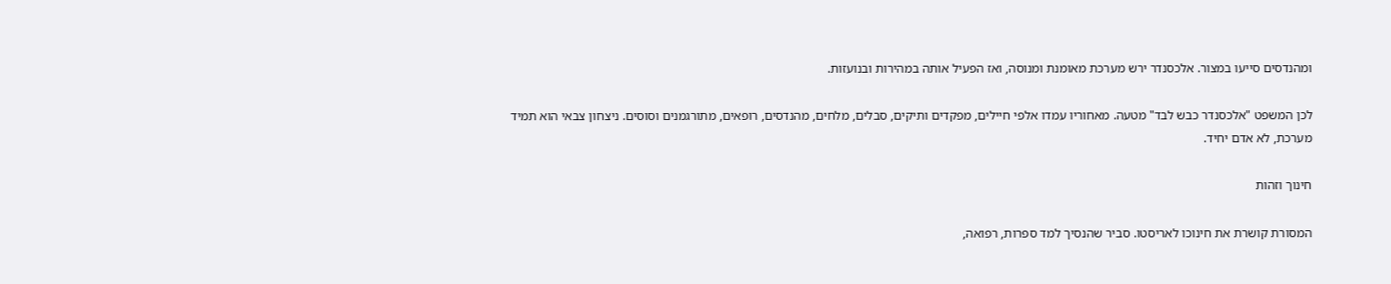ומהנדסים סייעו במצור. אלכסנדר ירש מערכת מאומנת ומנוסה, ואז הפעיל אותה במהירות ובנועזות.

לכן המשפט "אלכסנדר כבש לבד" מטעה. מאחוריו עמדו אלפי חיילים, מפקדים ותיקים, סבלים, מלחים, מהנדסים, רופאים, מתורגמנים וסוסים. ניצחון צבאי הוא תמיד מערכת, לא אדם יחיד.

חינוך וזהות

המסורת קושרת את חינוכו לאריסטו. סביר שהנסיך למד ספרות, רפואה,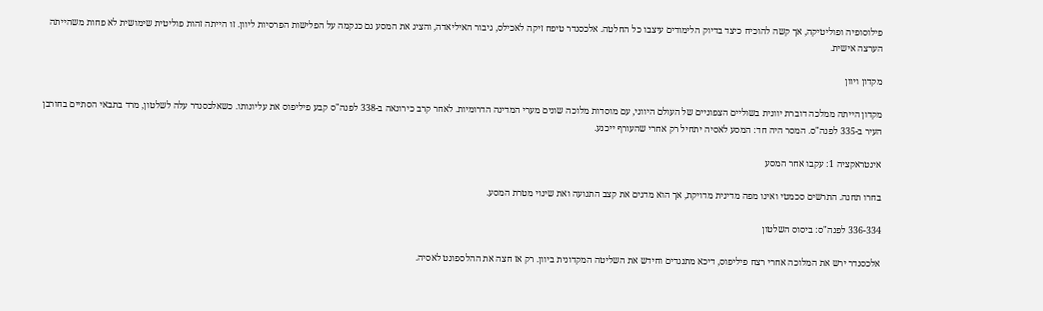פילוסופיה ופוליטיקה, אך קשה להוכיח כיצד בדיוק הלימודים עיצבו כל החלטה. אלכסנדר טיפח זיקה לאכילס, גיבור האיליאדה, והציג את המסע גם כנקמה על הפלישות הפרסיות ליוון. זו הייתה זהות פוליטית שימושית לא פחות משהייתה הערצה אישית.

מקדון ויוון

מקדון הייתה ממלכה דוברת יוונית בשוליים הצפוניים של העולם היווני, עם מוסדות מלוכה שונים מערי המדינה הדרומיות. לאחר קרב כירונאה ב-338 לפנה"ס קבע פיליפוס את עליונותו. כשאלכסנדר עלה לשלטון, מרד בתבאי הסתיים בחורבן העיר ב-335 לפנה"ס. המסר היה חד: המסע לאסיה יתחיל רק אחרי שהעורף ייכנע.

אינטראקציה 1: עקבו אחר המסע

בחרו תחנה. התרשים סכמטי ואינו מפה מדינית מדויקת, אך הוא מדגים את קצב התנועה ואת שינוי מטרת המסע.

336-334 לפנה"ס: ביסוס השלטון

אלכסנדר ירש את המלוכה אחרי רצח פיליפוס, דיכא מתנגדים וחידש את השליטה המקדונית ביוון. רק אז חצה את ההלספונט לאסיה.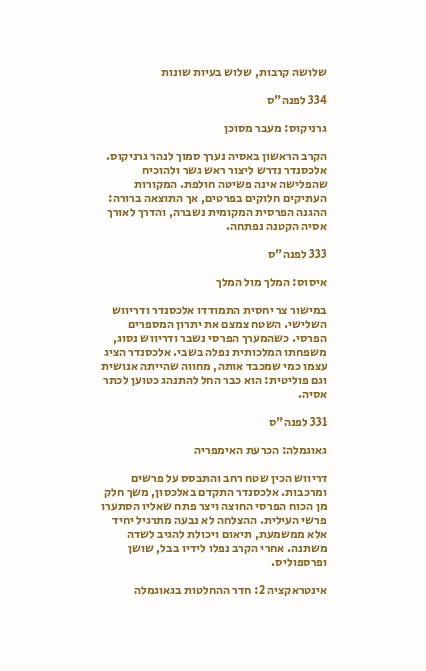שלושה קרבות, שלוש בעיות שונות

334 לפנה"ס

גרניקוס: מעבר מסוכן

הקרב הראשון באסיה נערך סמוך לנהר גרניקוס. אלכסנדר נדרש ליצור ראש גשר ולהוכיח שהפלישה אינה פשיטה חולפת. המקורות העתיקים חלוקים בפרטים, אך התוצאה ברורה: ההגנה הפרסית המקומית נשברה, והדרך לאורך אסיה הקטנה נפתחה.

333 לפנה"ס

איסוס: המלך מול המלך

במישור צר יחסית התמודדו אלכסנדר ודריווש השלישי. השטח צמצם את יתרון המספרים הפרסי. כשהמערך הפרסי נשבר ודריווש נסוג, משפחתו המלכותית נפלה בשבי. אלכסנדר הציג עצמו כמי שמכבד אותה, מחווה שהייתה אנושית וגם פוליטית: הוא כבר החל להתנהג כטוען לכתר אסיה.

331 לפנה"ס

גאוגמלה: הכרעת האימפריה

דריווש הכין שטח רחב והתבסס על פרשים ומרכבות. אלכסנדר התקדם באלכסון, משך חלק מן הכוח הפרסי החוצה ויצר פתח שאליו הסתערו פרשי העילית. ההצלחה לא נבעה מתרגיל יחיד אלא ממשמעת, תיאום ויכולת להגיב לשדה משתנה. אחרי הקרב נפלו לידיו בבל, שושן ופרספוליס.

אינטראקציה 2: חדר ההחלטות בגאוגמלה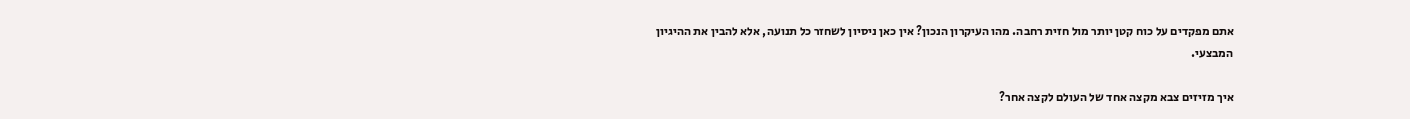אתם מפקדים על כוח קטן יותר מול חזית רחבה. מהו העיקרון הנכון? אין כאן ניסיון לשחזר כל תנועה, אלא להבין את ההיגיון המבצעי.

איך מזיזים צבא מקצה אחד של העולם לקצה אחר?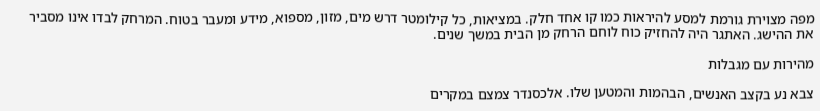מפה מצוירת גורמת למסע להיראות כמו קו אחד חלק. במציאות, כל קילומטר דרש מים, מזון, מספוא, מידע ומעבר בטוח. המרחק לבדו אינו מסביר את ההישג. האתגר היה להחזיק כוח לוחם הרחק מן הבית במשך שנים.

מהירות עם מגבלות

צבא נע בקצב האנשים, הבהמות והמטען שלו. אלכסנדר צמצם במקרים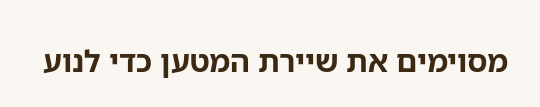מסוימים את שיירת המטען כדי לנוע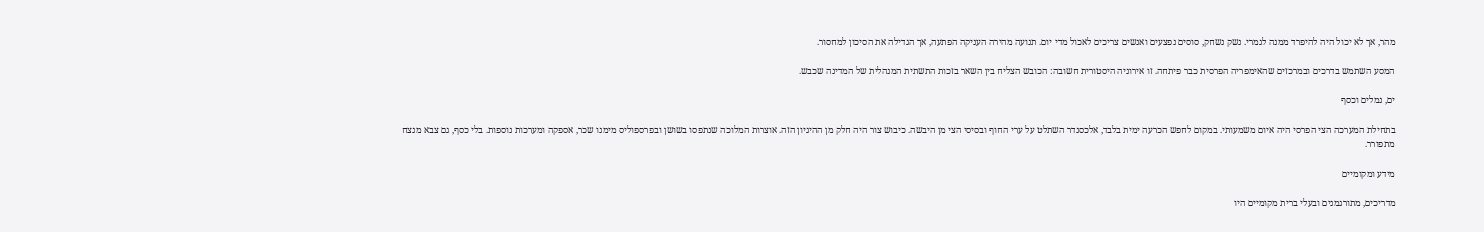מהר, אך לא יכול היה להיפרד ממנה לגמרי. נשק נשחק, סוסים נפצעים ואנשים צריכים לאכול מדי יום. תנועה מהירה העניקה הפתעה, אך הגדילה את הסיכון למחסור.

המסע השתמש בדרכים ובמרכזים שהאימפריה הפרסית כבר פיתחה. זו אירוניה היסטורית חשובה: הכובש הצליח בין השאר בזכות התשתית המנהלית של המדינה שכבש.

ים, נמלים וכסף

בתחילת המערכה הצי הפרסי היה איום משמעותי. במקום לחפש הכרעה ימית בלבד, אלכסנדר השתלט על ערי החוף ובסיסי הצי מן היבשה. כיבוש צור היה חלק מן ההיגיון הזה. אוצרות המלוכה שנתפסו בשושן ובפרספוליס מימנו שכר, אספקה ומערכות נוספות. בלי כסף, גם צבא מנצח מתפורר.

מידע ומקומיים

מדריכים, מתורגמנים ובעלי ברית מקומיים היו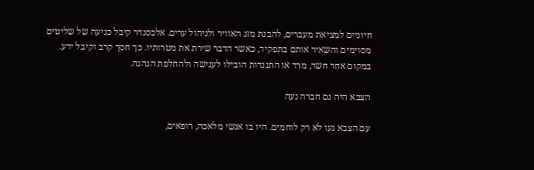חיוניים למציאת מעברים, להבנת מזג האוויר ולניהול ערים. אלכסנדר קיבל כניעה של שליטים מסוימים והשאיר אותם בתפקיד, כאשר הדבר שירת את מטרותיו. כך חסך קרב וקיבל ידע. במקום אחר חשד, מרד או התנגדות הובילו לענישה ולהחלפת הנהגה.

הצבא היה גם חברה נעה

עם הצבא נעו לא רק לוחמים. היו בו אנשי מלאכה, רופאים,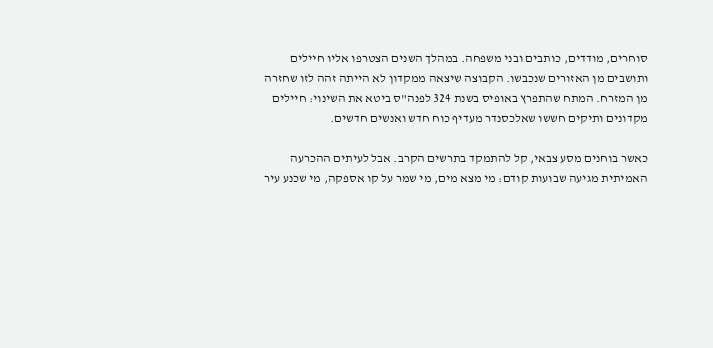סוחרים, מודדים, כותבים ובני משפחה. במהלך השנים הצטרפו אליו חיילים ותושבים מן האזורים שנכבשו. הקבוצה שיצאה ממקדון לא הייתה זהה לזו שחזרה מן המזרח. המתח שהתפרץ באופיס בשנת 324 לפנה"ס ביטא את השינוי: חיילים מקדונים ותיקים חששו שאלכסנדר מעדיף כוח חדש ואנשים חדשים.

כאשר בוחנים מסע צבאי, קל להתמקד בתרשים הקרב. אבל לעיתים ההכרעה האמיתית מגיעה שבועות קודם: מי מצא מים, מי שמר על קו אספקה, מי שכנע עיר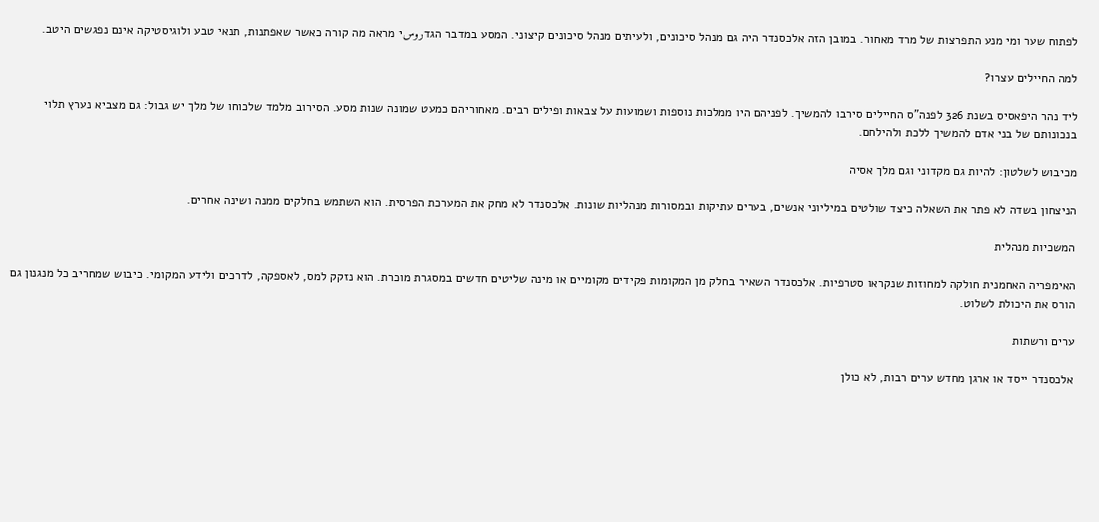לפתוח שער ומי מנע התפרצות של מרד מאחור. במובן הזה אלכסנדר היה גם מנהל סיכונים, ולעיתים מנהל סיכונים קיצוני. המסע במדבר הגדروسי מראה מה קורה כאשר שאפתנות, תנאי טבע ולוגיסטיקה אינם נפגשים היטב.

למה החיילים עצרו?

ליד נהר היפאסיס בשנת 326 לפנה"ס החיילים סירבו להמשיך. לפניהם היו ממלכות נוספות ושמועות על צבאות ופילים רבים. מאחוריהם כמעט שמונה שנות מסע. הסירוב מלמד שלכוחו של מלך יש גבול: גם מצביא נערץ תלוי בנכונותם של בני אדם להמשיך ללכת ולהילחם.

מכיבוש לשלטון: להיות גם מקדוני וגם מלך אסיה

הניצחון בשדה לא פתר את השאלה כיצד שולטים במיליוני אנשים, בערים עתיקות ובמסורות מנהליות שונות. אלכסנדר לא מחק את המערכת הפרסית. הוא השתמש בחלקים ממנה ושינה אחרים.

המשכיות מנהלית

האימפריה האחמנית חולקה למחוזות שנקראו סטרפיות. אלכסנדר השאיר בחלק מן המקומות פקידים מקומיים או מינה שליטים חדשים במסגרת מוכרת. הוא נזקק למס, לאספקה, לדרכים ולידע המקומי. כיבוש שמחריב כל מנגנון גם הורס את היכולת לשלוט.

ערים ורשתות

אלכסנדר ייסד או ארגן מחדש ערים רבות, לא כולן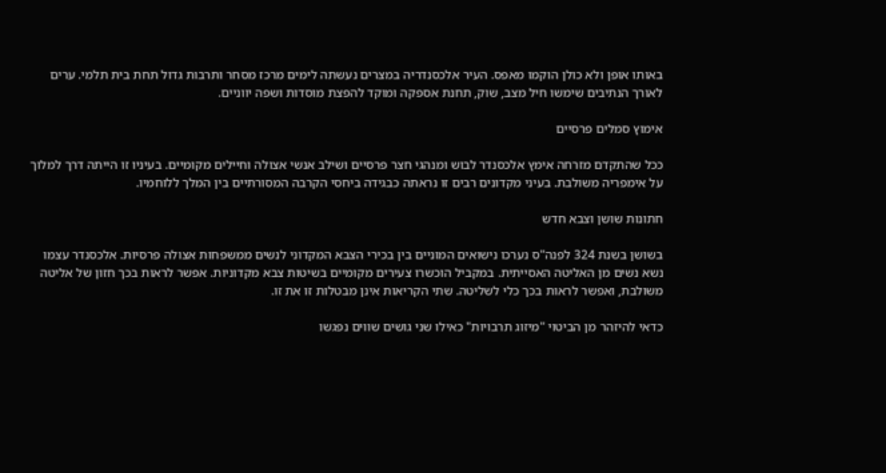באותו אופן ולא כולן הוקמו מאפס. העיר אלכסנדריה במצרים נעשתה לימים מרכז מסחר ותרבות גדול תחת בית תלמי. ערים לאורך הנתיבים שימשו חיל מצב, שוק, תחנת אספקה ומוקד להפצת מוסדות ושפה יווניים.

אימוץ סמלים פרסיים

ככל שהתקדם מזרחה אימץ אלכסנדר לבוש ומנהגי חצר פרסיים ושילב אנשי אצולה וחיילים מקומיים. בעיניו זו הייתה דרך למלוך על אימפריה משולבת. בעיני מקדונים רבים זו נראתה כבגידה ביחסי הקרבה המסורתיים בין המלך ללוחמיו.

חתונות שושן וצבא חדש

בשושן בשנת 324 לפנה"ס נערכו נישואים המוניים בין בכירי הצבא המקדוני לנשים ממשפחות אצולה פרסיות. אלכסנדר עצמו נשא נשים מן האליטה האסייתית. במקביל הוכשרו צעירים מקומיים בשיטות צבא מקדוניות. אפשר לראות בכך חזון של אליטה משולבת, ואפשר לראות בכך כלי לשליטה. שתי הקריאות אינן מבטלות זו את זו.

כדאי להיזהר מן הביטוי "מיזוג תרבויות" כאילו שני גושים שווים נפגשו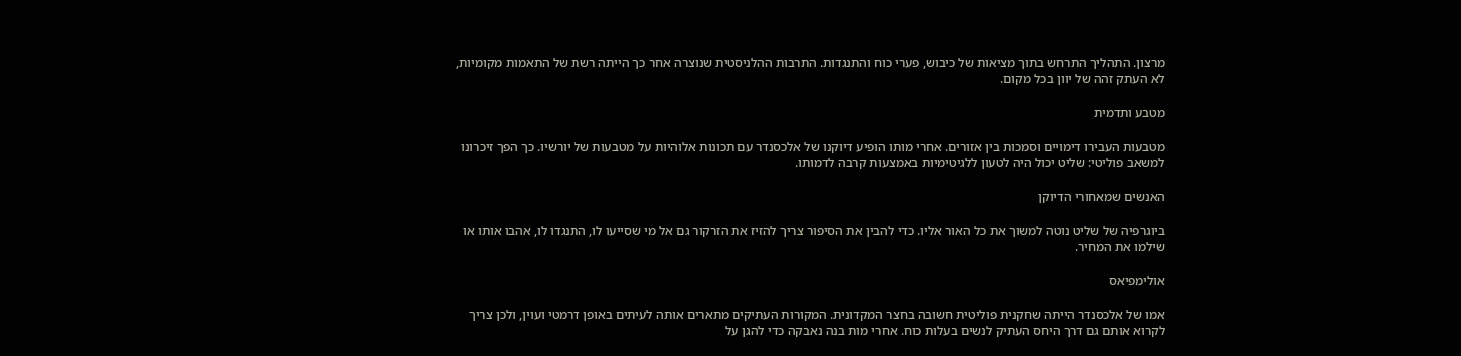מרצון. התהליך התרחש בתוך מציאות של כיבוש, פערי כוח והתנגדות. התרבות ההלניסטית שנוצרה אחר כך הייתה רשת של התאמות מקומיות, לא העתק זהה של יוון בכל מקום.

מטבע ותדמית

מטבעות העבירו דימויים וסמכות בין אזורים. אחרי מותו הופיע דיוקנו של אלכסנדר עם תכונות אלוהיות על מטבעות של יורשיו. כך הפך זיכרונו למשאב פוליטי: שליט יכול היה לטעון ללגיטימיות באמצעות קרבה לדמותו.

האנשים שמאחורי הדיוקן

ביוגרפיה של שליט נוטה למשוך את כל האור אליו. כדי להבין את הסיפור צריך להזיז את הזרקור גם אל מי שסייעו לו, התנגדו לו, אהבו אותו או שילמו את המחיר.

אולימפיאס

אמו של אלכסנדר הייתה שחקנית פוליטית חשובה בחצר המקדונית. המקורות העתיקים מתארים אותה לעיתים באופן דרמטי ועוין, ולכן צריך לקרוא אותם גם דרך היחס העתיק לנשים בעלות כוח. אחרי מות בנה נאבקה כדי להגן על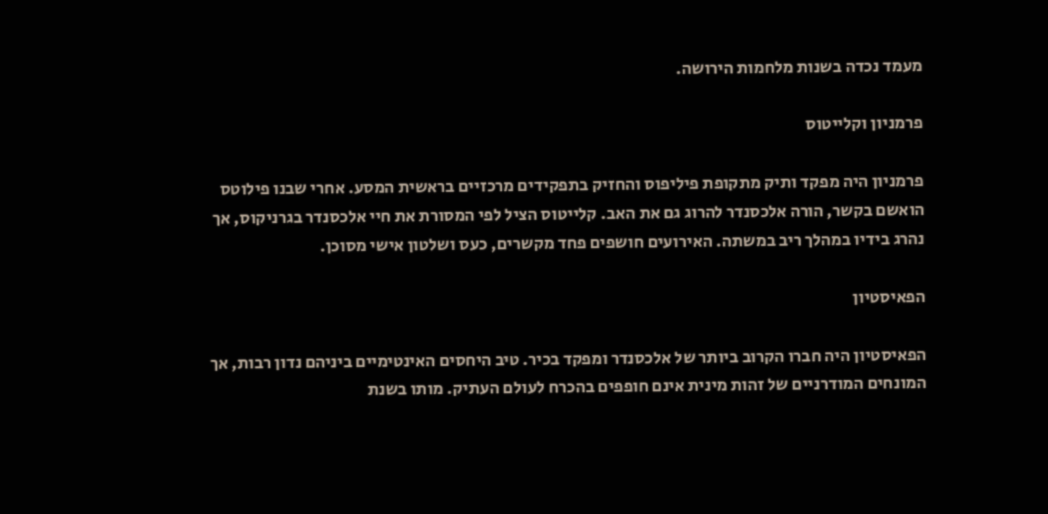מעמד נכדה בשנות מלחמות הירושה.

פרמניון וקלייטוס

פרמניון היה מפקד ותיק מתקופת פיליפוס והחזיק בתפקידים מרכזיים בראשית המסע. אחרי שבנו פילוטס הואשם בקשר, הורה אלכסנדר להרוג גם את האב. קלייטוס הציל לפי המסורת את חיי אלכסנדר בגרניקוס, אך נהרג בידיו במהלך ריב במשתה. האירועים חושפים פחד מקשרים, כעס ושלטון אישי מסוכן.

הפאיסטיון

הפאיסטיון היה חברו הקרוב ביותר של אלכסנדר ומפקד בכיר. טיב היחסים האינטימיים ביניהם נדון רבות, אך המונחים המודרניים של זהות מינית אינם חופפים בהכרח לעולם העתיק. מותו בשנת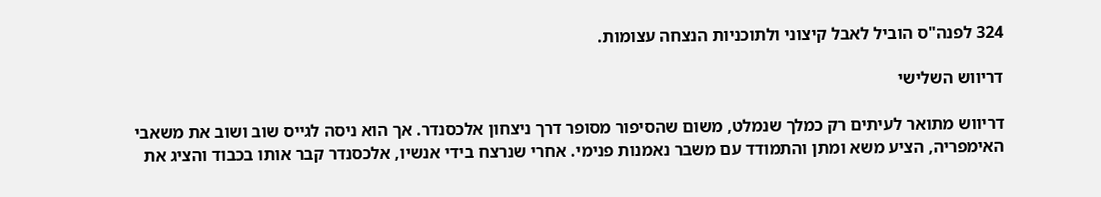324 לפנה"ס הוביל לאבל קיצוני ולתוכניות הנצחה עצומות.

דריווש השלישי

דריווש מתואר לעיתים רק כמלך שנמלט, משום שהסיפור מסופר דרך ניצחון אלכסנדר. אך הוא ניסה לגייס שוב ושוב את משאבי האימפריה, הציע משא ומתן והתמודד עם משבר נאמנות פנימי. אחרי שנרצח בידי אנשיו, אלכסנדר קבר אותו בכבוד והציג את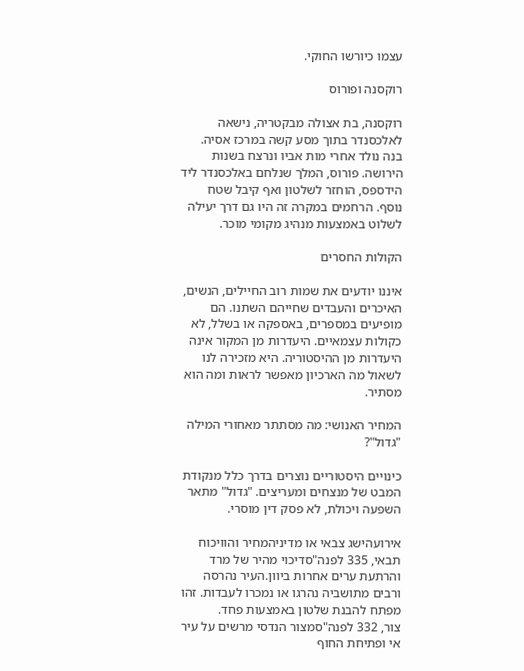עצמו כיורשו החוקי.

רוקסנה ופורוס

רוקסנה, בת אצולה מבקטריה, נישאה לאלכסנדר בתוך מסע קשה במרכז אסיה. בנה נולד אחרי מות אביו ונרצח בשנות הירושה. פורוס, המלך שנלחם באלכסנדר ליד הידספס, הוחזר לשלטון ואף קיבל שטח נוסף. הרחמים במקרה זה היו גם דרך יעילה לשלוט באמצעות מנהיג מקומי מוכר.

הקולות החסרים

איננו יודעים את שמות רוב החיילים, הנשים, האיכרים והעבדים שחייהם השתנו. הם מופיעים במספרים, באספקה או בשלל, לא כקולות עצמאיים. היעדרות מן המקור אינה היעדרות מן ההיסטוריה. היא מזכירה לנו לשאול מה הארכיון מאפשר לראות ומה הוא מסתיר.

המחיר האנושי: מה מסתתר מאחורי המילה "גדול"?

כינויים היסטוריים נוצרים בדרך כלל מנקודת המבט של מנצחים ומעריצים. "גדול" מתאר השפעה ויכולת, לא פסק דין מוסרי.

אירועהישג צבאי או מדיניהמחיר והוויכוח
תבאי, 335 לפנה"סדיכוי מהיר של מרד והרתעת ערים אחרות ביוון.העיר נהרסה ורבים מתושביה נהרגו או נמכרו לעבדות. זהו מפתח להבנת שלטון באמצעות פחד.
צור, 332 לפנה"סמצור הנדסי מרשים על עיר אי ופתיחת החוף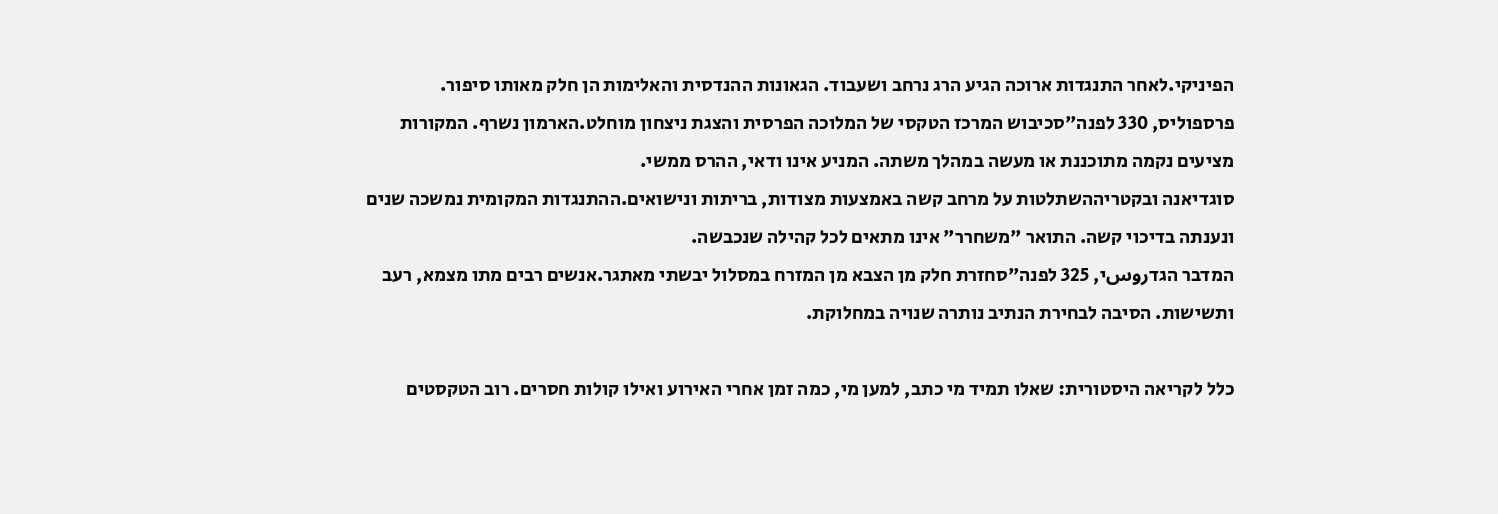הפיניקי.לאחר התנגדות ארוכה הגיע הרג נרחב ושעבוד. הגאונות ההנדסית והאלימות הן חלק מאותו סיפור.
פרספוליס, 330 לפנה"סכיבוש המרכז הטקסי של המלוכה הפרסית והצגת ניצחון מוחלט.הארמון נשרף. המקורות מציעים נקמה מתוכננת או מעשה במהלך משתה. המניע אינו ודאי, ההרס ממשי.
סוגדיאנה ובקטריההשתלטות על מרחב קשה באמצעות מצודות, בריתות ונישואים.ההתנגדות המקומית נמשכה שנים ונענתה בדיכוי קשה. התואר "משחרר" אינו מתאים לכל קהילה שנכבשה.
המדבר הגדروسי, 325 לפנה"סחזרת חלק מן הצבא מן המזרח במסלול יבשתי מאתגר.אנשים רבים מתו מצמא, רעב ותשישות. הסיבה לבחירת הנתיב נותרה שנויה במחלוקת.

כלל לקריאה היסטורית: שאלו תמיד מי כתב, למען מי, כמה זמן אחרי האירוע ואילו קולות חסרים. רוב הטקסטים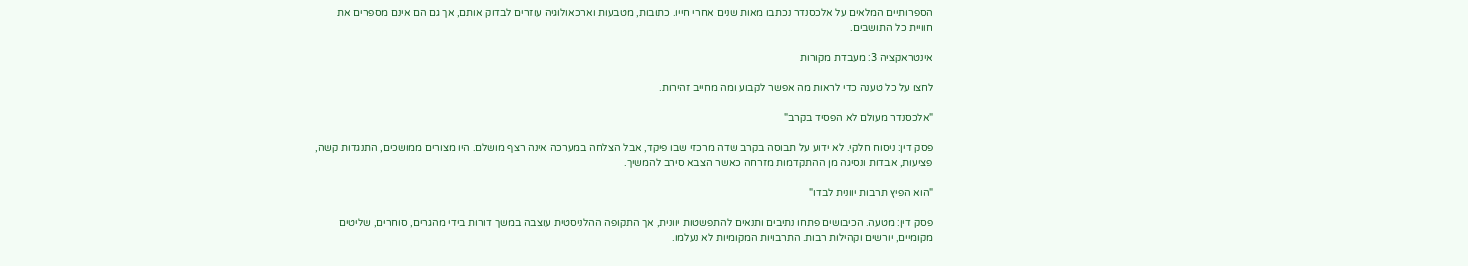הספרותיים המלאים על אלכסנדר נכתבו מאות שנים אחרי חייו. כתובות, מטבעות וארכאולוגיה עוזרים לבדוק אותם, אך גם הם אינם מספרים את חוויית כל התושבים.

אינטראקציה 3: מעבדת מקורות

לחצו על כל טענה כדי לראות מה אפשר לקבוע ומה מחייב זהירות.

"אלכסנדר מעולם לא הפסיד בקרב"

פסק דין: ניסוח חלקי. לא ידוע על תבוסה בקרב שדה מרכזי שבו פיקד, אבל הצלחה במערכה אינה רצף מושלם. היו מצורים ממושכים, התנגדות קשה, פציעות, אבדות ונסיגה מן ההתקדמות מזרחה כאשר הצבא סירב להמשיך.

"הוא הפיץ תרבות יוונית לבדו"

פסק דין: מטעה. הכיבושים פתחו נתיבים ותנאים להתפשטות יוונית, אך התקופה ההלניסטית עוצבה במשך דורות בידי מהגרים, סוחרים, שליטים מקומיים, יורשים וקהילות רבות. התרבויות המקומיות לא נעלמו.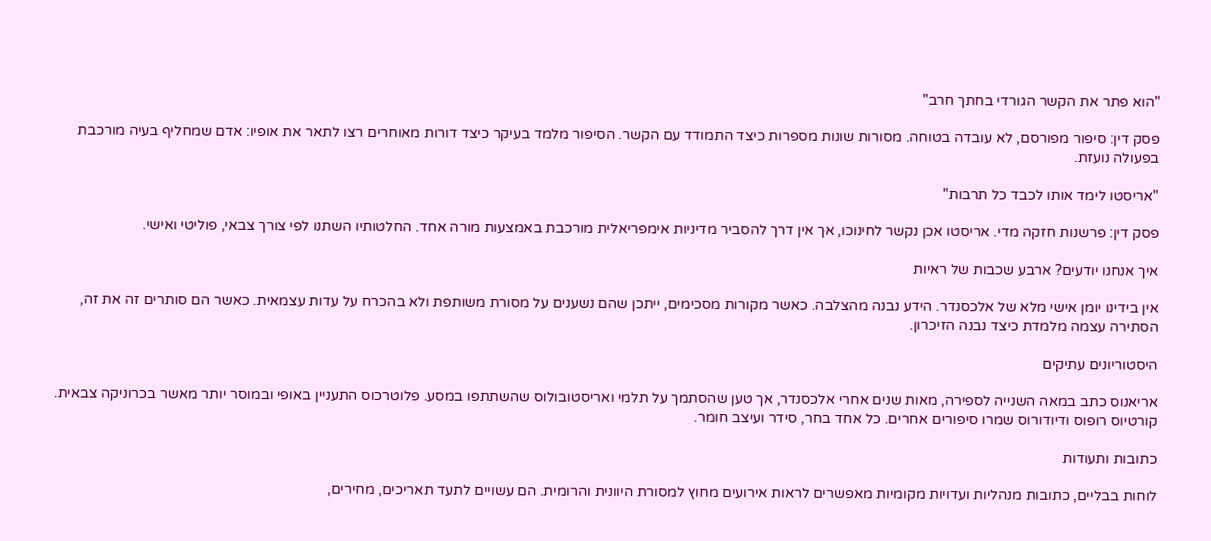"הוא פתר את הקשר הגורדי בחתך חרב"

פסק דין: סיפור מפורסם, לא עובדה בטוחה. מסורות שונות מספרות כיצד התמודד עם הקשר. הסיפור מלמד בעיקר כיצד דורות מאוחרים רצו לתאר את אופיו: אדם שמחליף בעיה מורכבת בפעולה נועזת.

"אריסטו לימד אותו לכבד כל תרבות"

פסק דין: פרשנות חזקה מדי. אריסטו אכן נקשר לחינוכו, אך אין דרך להסביר מדיניות אימפריאלית מורכבת באמצעות מורה אחד. החלטותיו השתנו לפי צורך צבאי, פוליטי ואישי.

איך אנחנו יודעים? ארבע שכבות של ראיות

אין בידינו יומן אישי מלא של אלכסנדר. הידע נבנה מהצלבה. כאשר מקורות מסכימים, ייתכן שהם נשענים על מסורת משותפת ולא בהכרח על עדות עצמאית. כאשר הם סותרים זה את זה, הסתירה עצמה מלמדת כיצד נבנה הזיכרון.

היסטוריונים עתיקים

אריאנוס כתב במאה השנייה לספירה, מאות שנים אחרי אלכסנדר, אך טען שהסתמך על תלמי ואריסטובולוס שהשתתפו במסע. פלוטרכוס התעניין באופי ובמוסר יותר מאשר בכרוניקה צבאית. קורטיוס רופוס ודיודורוס שמרו סיפורים אחרים. כל אחד בחר, סידר ועיצב חומר.

כתובות ותעודות

לוחות בבליים, כתובות מנהליות ועדויות מקומיות מאפשרים לראות אירועים מחוץ למסורת היוונית והרומית. הם עשויים לתעד תאריכים, מחירים,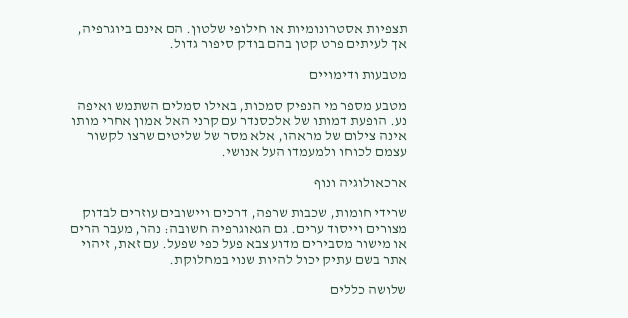תצפיות אסטרונומיות או חילופי שלטון. הם אינם ביוגרפיה, אך לעיתים פרט קטן בהם בודק סיפור גדול.

מטבעות ודימויים

מטבע מספר מי הנפיק סמכות, באילו סמלים השתמש ואיפה נע. הופעת דמותו של אלכסנדר עם קרני האל אמון אחרי מותו אינה צילום של מראהו, אלא מסר של שליטים שרצו לקשור עצמם לכוחו ולמעמדו העל אנושי.

ארכאולוגיה ונוף

שרידי חומות, שכבות שרפה, דרכים ויישובים עוזרים לבדוק מצורים וייסוד ערים. גם הגאוגרפיה חשובה: נהר, מעבר הרים או מישור מסבירים מדוע צבא פעל כפי שפעל. עם זאת, זיהוי אתר בשם עתיק יכול להיות שנוי במחלוקת.

שלושה כללים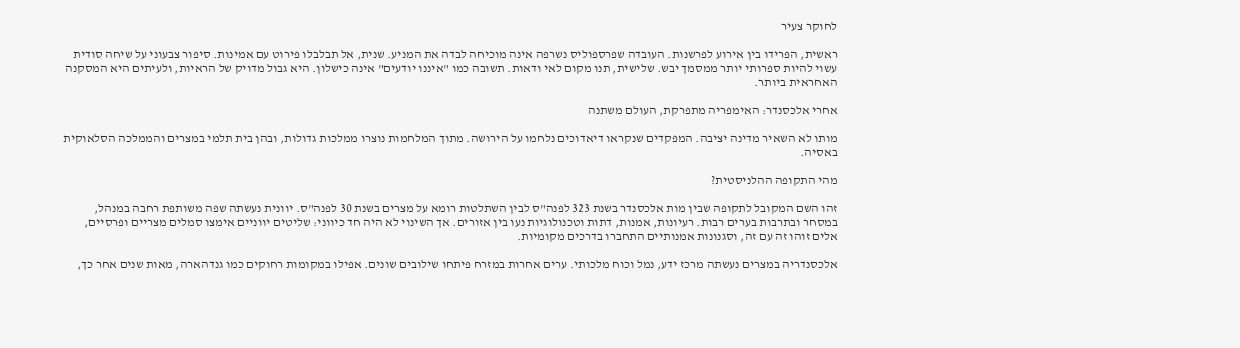לחוקר צעיר

ראשית, הפרידו בין אירוע לפרשנות. העובדה שפרספוליס נשרפה אינה מוכיחה לבדה את המניע. שנית, אל תבלבלו פירוט עם אמינות. סיפור צבעוני על שיחה סודית עשוי להיות ספרותי יותר ממסמך יבש. שלישית, תנו מקום לאי ודאות. תשובה כמו "איננו יודעים" אינה כישלון. היא גבול מדויק של הראיות, ולעיתים היא המסקנה האחראית ביותר.

אחרי אלכסנדר: האימפריה מתפרקת, העולם משתנה

מותו לא השאיר מדינה יציבה. המפקדים שנקראו דיאדוכים נלחמו על הירושה. מתוך המלחמות נוצרו ממלכות גדולות, ובהן בית תלמי במצרים והממלכה הסלאוקית באסיה.

מהי התקופה ההלניסטית?

זהו השם המקובל לתקופה שבין מות אלכסנדר בשנת 323 לפנה"ס לבין השתלטות רומא על מצרים בשנת 30 לפנה"ס. יוונית נעשתה שפה משותפת רחבה במנהל, במסחר ובתרבות בערים רבות. רעיונות, אמנות, דתות וטכנולוגיות נעו בין אזורים. אך השינוי לא היה חד כיווני: שליטים יווניים אימצו סמלים מצריים ופרסיים, אלים זוהו זה עם זה, וסגנונות אמנותיים התחברו בדרכים מקומיות.

אלכסנדריה במצרים נעשתה מרכז ידע, נמל וכוח מלכותי. ערים אחרות במזרח פיתחו שילובים שונים. אפילו במקומות רחוקים כמו גנדהארה, מאות שנים אחר כך,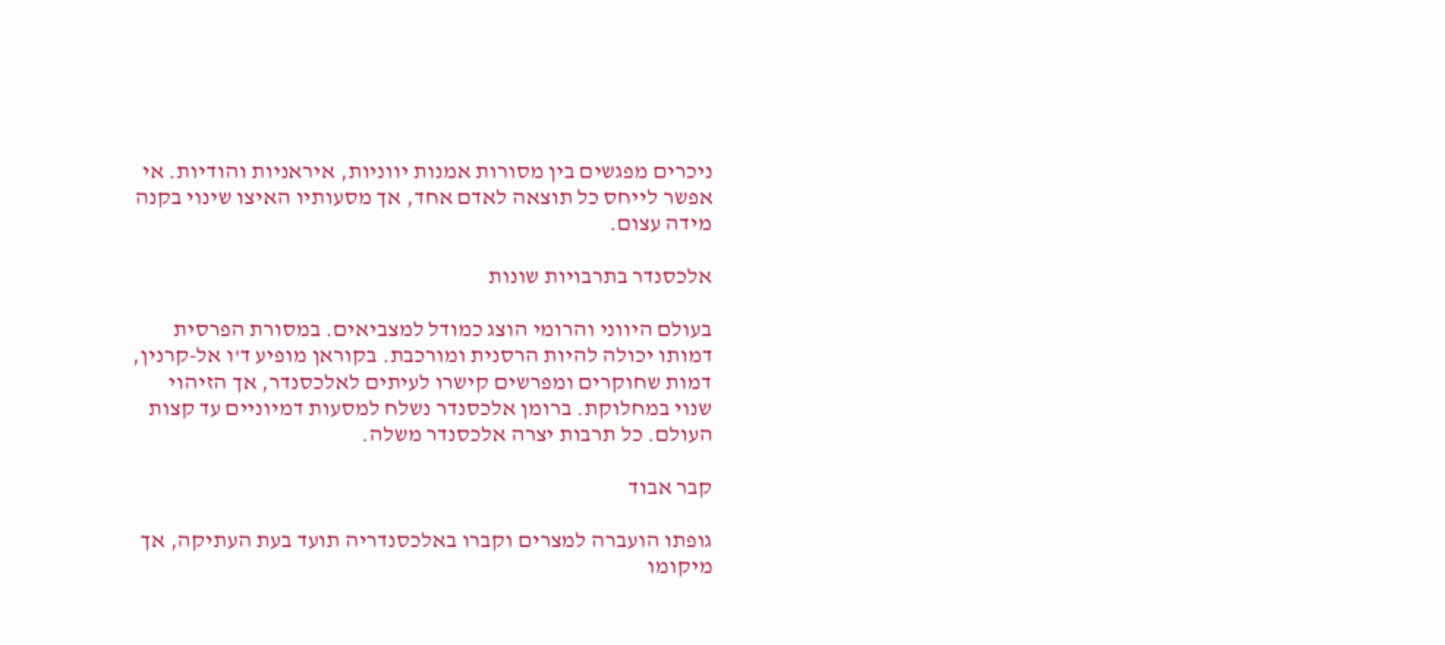ניכרים מפגשים בין מסורות אמנות יווניות, איראניות והודיות. אי אפשר לייחס כל תוצאה לאדם אחד, אך מסעותיו האיצו שינוי בקנה מידה עצום.

אלכסנדר בתרבויות שונות

בעולם היווני והרומי הוצג כמודל למצביאים. במסורת הפרסית דמותו יכולה להיות הרסנית ומורכבת. בקוראן מופיע ד'ו אל-קרנין, דמות שחוקרים ומפרשים קישרו לעיתים לאלכסנדר, אך הזיהוי שנוי במחלוקת. ברומן אלכסנדר נשלח למסעות דמיוניים עד קצות העולם. כל תרבות יצרה אלכסנדר משלה.

קבר אבוד

גופתו הועברה למצרים וקברו באלכסנדריה תועד בעת העתיקה, אך מיקומו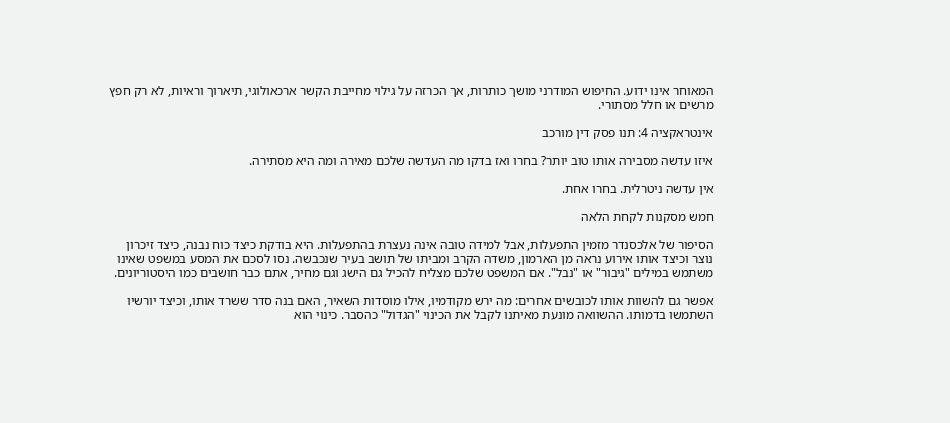המאוחר אינו ידוע. החיפוש המודרני מושך כותרות, אך הכרזה על גילוי מחייבת הקשר ארכאולוגי, תיארוך וראיות, לא רק חפץ מרשים או חלל מסתורי.

אינטראקציה 4: תנו פסק דין מורכב

איזו עדשה מסבירה אותו טוב יותר? בחרו ואז בדקו מה העדשה שלכם מאירה ומה היא מסתירה.

אין עדשה ניטרלית. בחרו אחת.

חמש מסקנות לקחת הלאה

הסיפור של אלכסנדר מזמין התפעלות, אבל למידה טובה אינה נעצרת בהתפעלות. היא בודקת כיצד כוח נבנה, כיצד זיכרון נוצר וכיצד אותו אירוע נראה מן הארמון, משדה הקרב ומביתו של תושב בעיר שנכבשה. נסו לסכם את המסע במשפט שאינו משתמש במילים "גיבור" או "נבל". אם המשפט שלכם מצליח להכיל גם הישג וגם מחיר, אתם כבר חושבים כמו היסטוריונים.

אפשר גם להשוות אותו לכובשים אחרים: מה ירש מקודמיו, אילו מוסדות השאיר, האם בנה סדר ששרד אותו, וכיצד יורשיו השתמשו בדמותו. ההשוואה מונעת מאיתנו לקבל את הכינוי "הגדול" כהסבר. כינוי הוא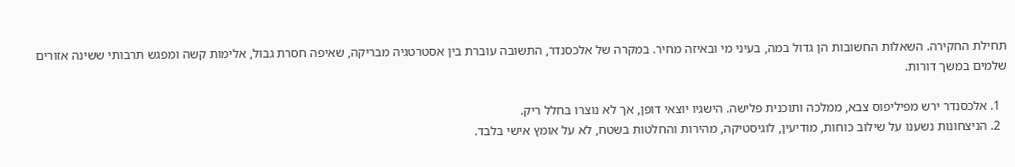תחילת החקירה. השאלות החשובות הן גדול במה, בעיני מי ובאיזה מחיר. במקרה של אלכסנדר, התשובה עוברת בין אסטרטגיה מבריקה, שאיפה חסרת גבול, אלימות קשה ומפגש תרבותי ששינה אזורים שלמים במשך דורות.

  1. אלכסנדר ירש מפיליפוס צבא, ממלכה ותוכנית פלישה. הישגיו יוצאי דופן, אך לא נוצרו בחלל ריק.
  2. הניצחונות נשענו על שילוב כוחות, מודיעין, לוגיסטיקה, מהירות והחלטות בשטח, לא על אומץ אישי בלבד.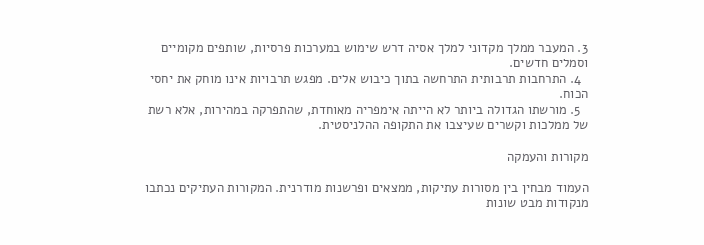3. המעבר ממלך מקדוני למלך אסיה דרש שימוש במערכות פרסיות, שותפים מקומיים וסמלים חדשים.
  4. התרחבות תרבותית התרחשה בתוך כיבוש אלים. מפגש תרבויות אינו מוחק את יחסי הכוח.
  5. מורשתו הגדולה ביותר לא הייתה אימפריה מאוחדת, שהתפרקה במהירות, אלא רשת של ממלכות וקשרים שעיצבו את התקופה ההלניסטית.

מקורות והעמקה

העמוד מבחין בין מסורות עתיקות, ממצאים ופרשנות מודרנית. המקורות העתיקים נכתבו מנקודות מבט שונות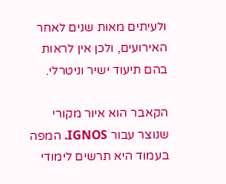ולעיתים מאות שנים לאחר האירועים, ולכן אין לראות בהם תיעוד ישיר וניטרלי.

הקאבר הוא איור מקורי שנוצר עבור IGNOS. המפה בעמוד היא תרשים לימודי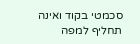סכמטי בקוד ואינה תחליף למפה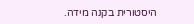היסטורית בקנה מידה.